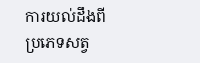ការយល់ដឹងពីប្រភេទសត្វ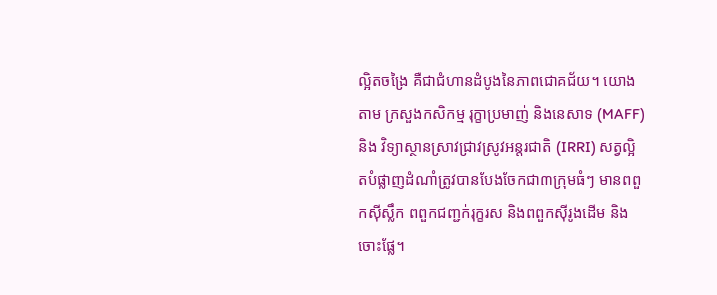ល្អិតចង្រៃ គឺជាជំហានដំបូងនៃភាពជោគជ័យ។ យោងតាម ក្រសួងកសិកម្ម រុក្ខាប្រមាញ់ និងនេសាទ (MAFF) និង វិទ្យាស្ថានស្រាវជ្រាវស្រូវអន្តរជាតិ (IRRI) សត្វល្អិតបំផ្លាញដំណាំត្រូវបានបែងចែកជា៣ក្រុមធំៗ មានពពួកស៊ីស្លឹក ពពួកជញ្ជក់រុក្ខរស និងពពួកស៊ីរូងដើម និងចោះផ្លែ។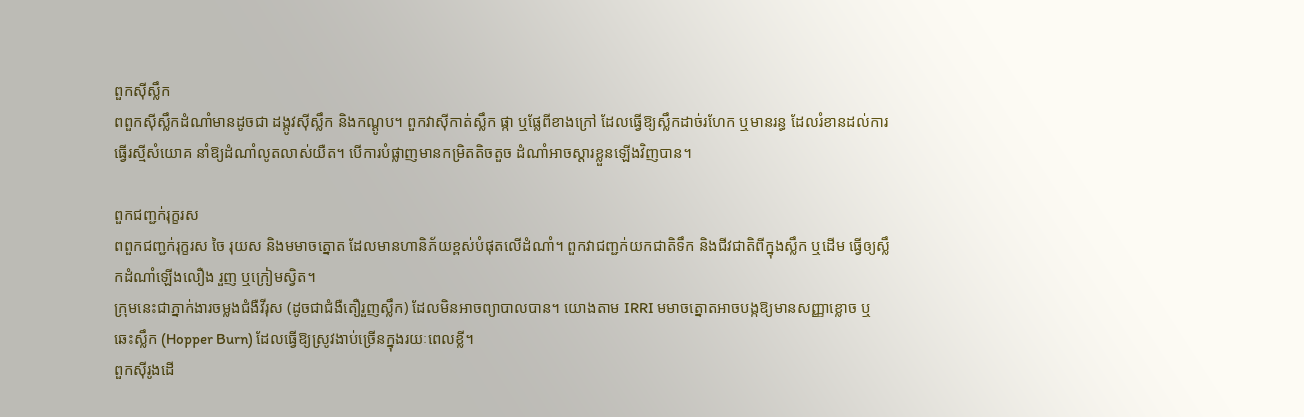ពួកស៊ីស្លឹក
ពពួកស៊ីស្លឹកដំណាំមានដូចជា ដង្កូវស៊ីស្លឹក និងកណ្ដូប។ ពួកវាស៊ីកាត់ស្លឹក ផ្កា ឬផ្លែពីខាងក្រៅ ដែលធ្វើឱ្យស្លឹកដាច់រហែក ឬមានរន្ធ ដែលរំខានដល់ការធ្វើរស្មីសំយោគ នាំឱ្យដំណាំលូតលាស់យឺត។ បើការបំផ្លាញមានកម្រិតតិចតួច ដំណាំអាចស្តារខ្លួនឡើងវិញបាន។

ពួកជញ្ជក់រុក្ខរស
ពពួកជញ្ជក់រុក្ខរស ចៃ រុយស និងមមាចត្នោត ដែលមានហានិភ័យខ្ពស់បំផុតលើដំណាំ។ ពួកវាជញ្ជក់យកជាតិទឹក និងជីវជាតិពីក្នុងស្លឹក ឬដើម ធ្វើឲ្យស្លឹកដំណាំឡើងលឿង រួញ ឬក្រៀមស្វិត។
ក្រុមនេះជាភ្នាក់ងារចម្លងជំងឺវីរុស (ដូចជាជំងឺតឿរួញស្លឹក) ដែលមិនអាចព្យាបាលបាន។ យោងតាម IRRI មមាចត្នោតអាចបង្កឱ្យមានសញ្ញាខ្លោច ឬឆេះស្លឹក (Hopper Burn) ដែលធ្វើឱ្យស្រូវងាប់ច្រើនក្នុងរយៈពេលខ្លី។
ពួកស៊ីរូងដើ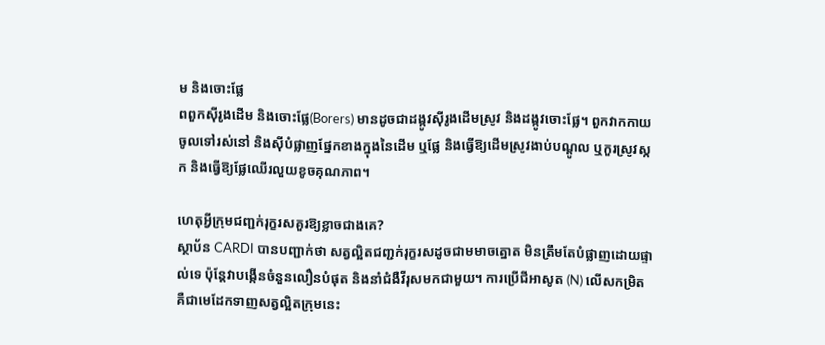ម និងចោះផ្លែ
ពពួកស៊ីរូងដើម និងចោះផ្លែ(Borers) មានដូចជាដង្កូវស៊ីរូងដើមស្រូវ និងដង្កូវចោះផ្លែ។ ពួកវាកកាយចូលទៅរស់នៅ និងស៊ីបំផ្លាញផ្នែកខាងក្នុងនៃដើម ឬផ្លែ និងធ្វើឱ្យដើមស្រូវងាប់បណ្ដូល ឬកួរស្រូវស្កក និងធ្វើឱ្យផ្លែឈើរលួយខូចគុណភាព។

ហេតុអ្វីក្រុមជញ្ជក់រុក្ខរសគួរឱ្យខ្លាចជាងគេ?
ស្ថាប័ន CARDI បានបញ្ជាក់ថា សត្វល្អិតជញ្ជក់រុក្ខរសដូចជាមមាចត្នោត មិនត្រឹមតែបំផ្លាញដោយផ្ទាល់ទេ ប៉ុន្តែវាបង្កើនចំនួនលឿនបំផុត និងនាំជំងឺវីរុសមកជាមួយ។ ការប្រើជីអាសូត (N) លើសកម្រិត គឺជាមេដែកទាញសត្វល្អិតក្រុមនេះ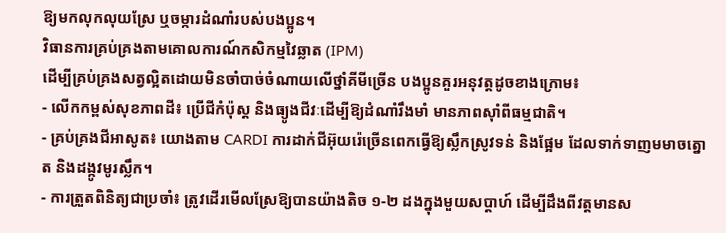ឱ្យមកលុកលុយស្រែ ឬចម្ការដំណាំរបស់បងប្អូន។
វិធានការគ្រប់គ្រងតាមគោលការណ៍កសិកម្មវៃឆ្លាត (IPM)
ដើម្បីគ្រប់គ្រងសត្វល្អិតដោយមិនចាំបាច់ចំណាយលើថ្នាំគីមីច្រើន បងប្អូនគួរអនុវត្តដូចខាងក្រោម៖
- លើកកម្ពស់សុខភាពដី៖ ប្រើជីកំប៉ុស្ត និងធ្យូងជីវៈដើម្បីឱ្យដំណាំរឹងមាំ មានភាពស៊ាំពីធម្មជាតិ។
- គ្រប់គ្រងជីអាសូត៖ យោងតាម CARDI ការដាក់ជីអ៊ុយរ៉េច្រើនពេកធ្វើឱ្យស្លឹកស្រូវទន់ និងផ្អែម ដែលទាក់ទាញមមាចត្នោត និងដង្កូវមូរស្លឹក។
- ការត្រួតពិនិត្យជាប្រចាំ៖ ត្រូវដើរមើលស្រែឱ្យបានយ៉ាងតិច ១-២ ដងក្នុងមួយសប្តាហ៍ ដើម្បីដឹងពីវត្តមានស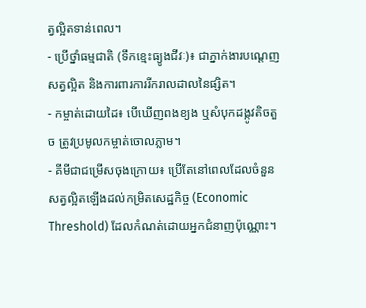ត្វល្អិតទាន់ពេល។
- ប្រើថ្នាំធម្មជាតិ (ទឹកខ្មេះធ្យូងជីវៈ)៖ ជាភ្នាក់ងារបណ្តេញសត្វល្អិត និងការពារការរីករាលដាលនៃផ្សិត។
- កម្ចាត់ដោយដៃ៖ បើឃើញពងខ្យង ឬសំបុកដង្កូវតិចតួច ត្រូវប្រមូលកម្ចាត់ចោលភ្លាម។
- គីមីជាជម្រើសចុងក្រោយ៖ ប្រើតែនៅពេលដែលចំនួនសត្វល្អិតឡើងដល់កម្រិតសេដ្ឋកិច្ច (Economic Threshold) ដែលកំណត់ដោយអ្នកជំនាញប៉ុណ្ណោះ។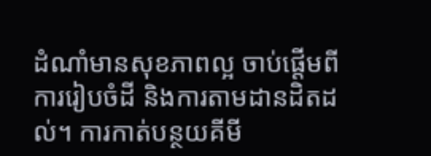ដំណាំមានសុខភាពល្អ ចាប់ផ្ដើមពីការរៀបចំដី និងការតាមដានដិតដល់។ ការកាត់បន្ថយគីមី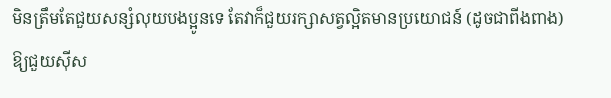មិនត្រឹមតែជួយសន្សំលុយបងប្អូនទេ តែវាក៏ជួយរក្សាសត្វល្អិតមានប្រយោជន៍ (ដូចជាពីងពាង) ឱ្យជួយស៊ីស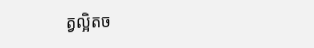ត្វល្អិតច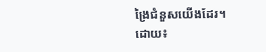ង្រៃជំនួសយើងដែរ។
ដោយ៖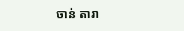ចាន់ តារា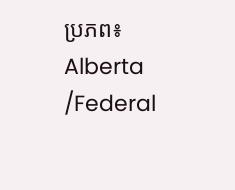ប្រភព៖ Alberta /Federal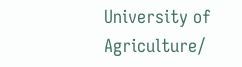University of Agriculture/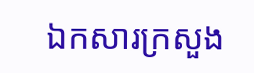ឯកសារក្រសួង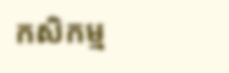កសិកម្ម